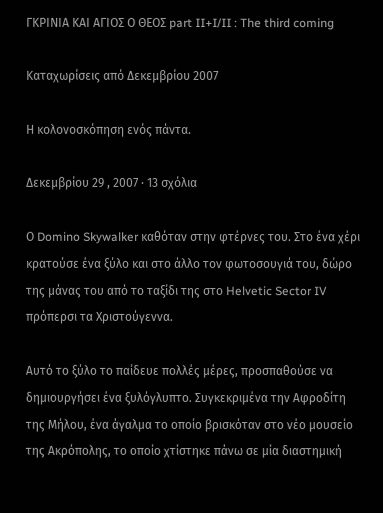ΓΚΡΙΝΙΑ ΚΑΙ ΑΓΙΟΣ Ο ΘΕΟΣ part II+I/II : The third coming

Καταχωρίσεις από Δεκεμβρίου 2007

Η κολονοσκόπηση ενός πάντα.

Δεκεμβρίου 29 , 2007 · 13 σχόλια

Ο Domino Skywalker καθόταν στην φτέρνες του. Στο ένα χέρι κρατούσε ένα ξύλο και στο άλλο τον φωτοσουγιά του, δώρο της μάνας του από το ταξίδι της στο Helvetic Sector IV πρόπερσι τα Χριστούγεννα.

Αυτό το ξύλο το παίδευε πολλές μέρες, προσπαθούσε να δημιουργήσει ένα ξυλόγλυπτο. Συγκεκριμένα την Αφροδίτη της Μήλου, ένα άγαλμα το οποίο βρισκόταν στο νέο μουσείο της Ακρόπολης, το οποίο χτίστηκε πάνω σε μία διαστημική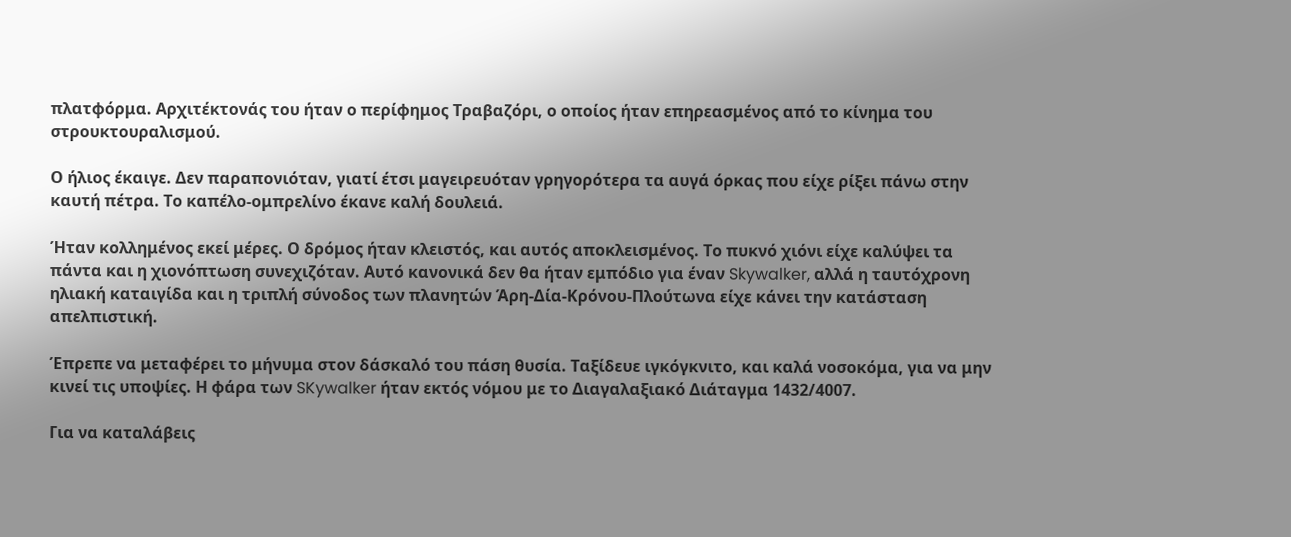πλατφόρμα. Αρχιτέκτονάς του ήταν ο περίφημος Τραβαζόρι, ο οποίος ήταν επηρεασμένος από το κίνημα του στρουκτουραλισμού.

Ο ήλιος έκαιγε. Δεν παραπονιόταν, γιατί έτσι μαγειρευόταν γρηγορότερα τα αυγά όρκας που είχε ρίξει πάνω στην καυτή πέτρα. Το καπέλο-ομπρελίνο έκανε καλή δουλειά.

Ήταν κολλημένος εκεί μέρες. Ο δρόμος ήταν κλειστός, και αυτός αποκλεισμένος. Το πυκνό χιόνι είχε καλύψει τα πάντα και η χιονόπτωση συνεχιζόταν. Αυτό κανονικά δεν θα ήταν εμπόδιο για έναν Skywalker, αλλά η ταυτόχρονη ηλιακή καταιγίδα και η τριπλή σύνοδος των πλανητών Άρη-Δία-Κρόνου-Πλούτωνα είχε κάνει την κατάσταση απελπιστική.

Έπρεπε να μεταφέρει το μήνυμα στον δάσκαλό του πάση θυσία. Ταξίδευε ιγκόγκνιτο, και καλά νοσοκόμα, για να μην κινεί τις υποψίες. Η φάρα των SKywalker ήταν εκτός νόμου με το Διαγαλαξιακό Διάταγμα 1432/4007.

Για να καταλάβεις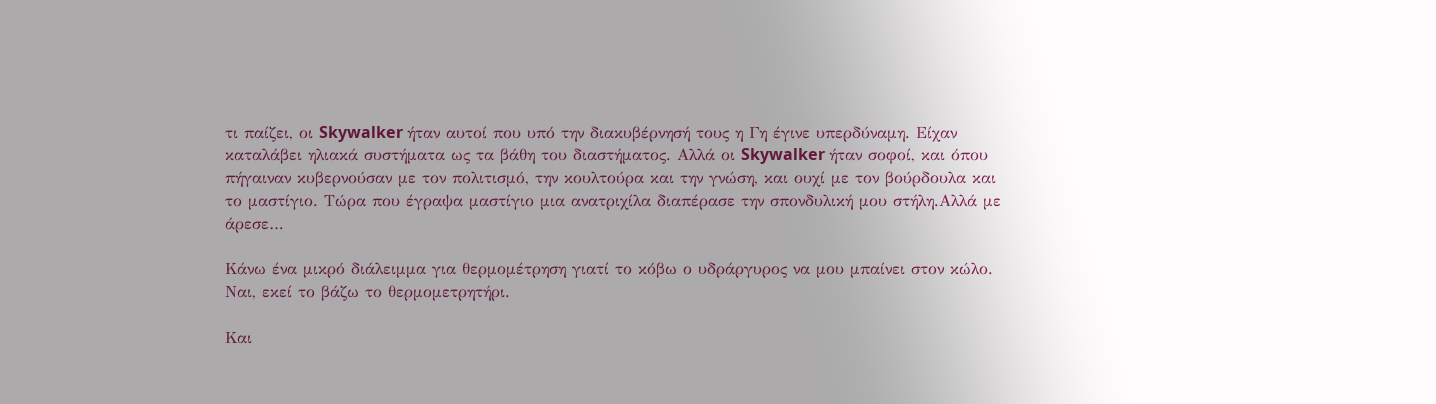τι παίζει, οι Skywalker ήταν αυτοί που υπό την διακυβέρνησή τους η Γη έγινε υπερδύναμη. Είχαν καταλάβει ηλιακά συστήματα ως τα βάθη του διαστήματος. Αλλά οι Skywalker ήταν σοφοί, και όπου πήγαιναν κυβερνούσαν με τον πολιτισμό, την κουλτούρα και την γνώση, και ουχί με τον βούρδουλα και το μαστίγιο. Τώρα που έγραψα μαστίγιο μια ανατριχίλα διαπέρασε την σπονδυλική μου στήλη.Αλλά με άρεσε…

Κάνω ένα μικρό διάλειμμα για θερμομέτρηση γιατί το κόβω ο υδράργυρος να μου μπαίνει στον κώλο. Ναι, εκεί το βάζω το θερμομετρητήρι.

Και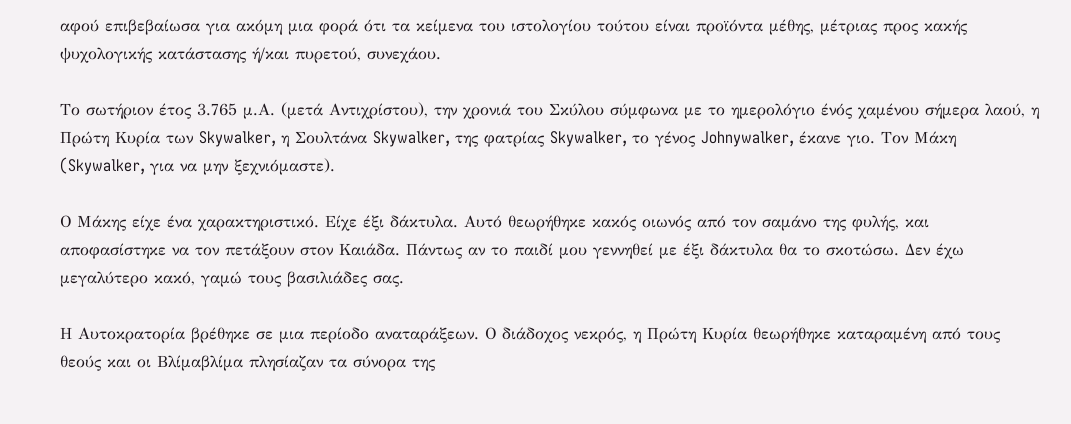αφού επιβεβαίωσα για ακόμη μια φορά ότι τα κείμενα του ιστολογίου τούτου είναι προϊόντα μέθης, μέτριας προς κακής ψυχολογικής κατάστασης ή/και πυρετού, συνεχάου.

Το σωτήριον έτος 3.765 μ.Α. (μετά Αντιχρίστου), την χρονιά του Σκύλου σύμφωνα με το ημερολόγιο ένός χαμένου σήμερα λαού, η Πρώτη Κυρία των Skywalker, η Σουλτάνα Skywalker, της φατρίας Skywalker, το γένος Johnywalker, έκανε γιο. Τον Μάκη (Skywalker, για να μην ξεχνιόμαστε).

Ο Μάκης είχε ένα χαρακτηριστικό. Είχε έξι δάκτυλα. Αυτό θεωρήθηκε κακός οιωνός από τον σαμάνο της φυλής, και αποφασίστηκε να τον πετάξουν στον Καιάδα. Πάντως αν το παιδί μου γεννηθεί με έξι δάκτυλα θα το σκοτώσω. Δεν έχω μεγαλύτερο κακό, γαμώ τους βασιλιάδες σας.

Η Αυτοκρατορία βρέθηκε σε μια περίοδο αναταράξεων. Ο διάδοχος νεκρός, η Πρώτη Κυρία θεωρήθηκε καταραμένη από τους θεούς και οι Βλίμαβλίμα πλησίαζαν τα σύνορα της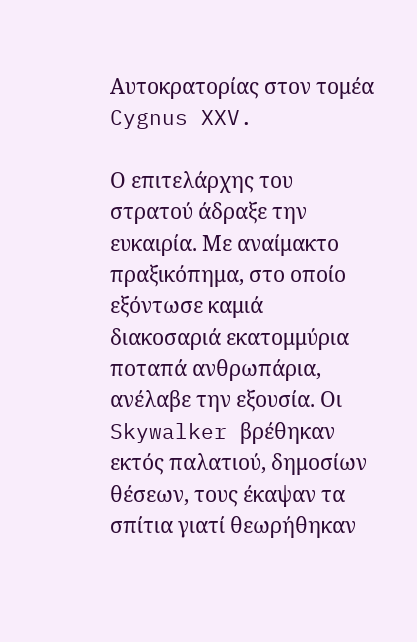Αυτοκρατορίας στον τομέα Cygnus XXV.

Ο επιτελάρχης του στρατού άδραξε την ευκαιρία. Με αναίμακτο πραξικόπημα, στο οποίο εξόντωσε καμιά διακοσαριά εκατομμύρια ποταπά ανθρωπάρια, ανέλαβε την εξουσία. Οι Skywalker βρέθηκαν εκτός παλατιού, δημοσίων θέσεων, τους έκαψαν τα σπίτια γιατί θεωρήθηκαν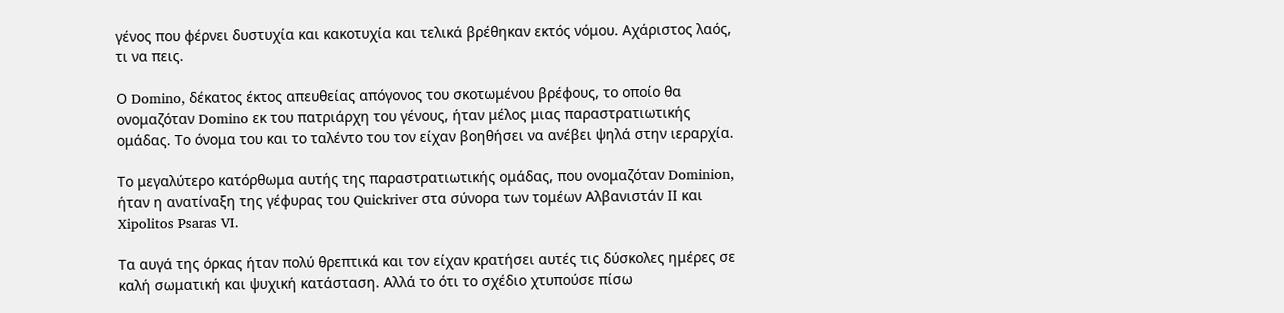γένος που φέρνει δυστυχία και κακοτυχία και τελικά βρέθηκαν εκτός νόμου. Αχάριστος λαός, τι να πεις.

Ο Domino, δέκατος έκτος απευθείας απόγονος του σκοτωμένου βρέφους, το οποίο θα ονομαζόταν Domino εκ του πατριάρχη του γένους, ήταν μέλος μιας παραστρατιωτικής ομάδας. Το όνομα του και το ταλέντο του τον είχαν βοηθήσει να ανέβει ψηλά στην ιεραρχία.

Το μεγαλύτερο κατόρθωμα αυτής της παραστρατιωτικής ομάδας, που ονομαζόταν Dominion, ήταν η ανατίναξη της γέφυρας του Quickriver στα σύνορα των τομέων Αλβανιστάν ΙΙ και Xipolitos Psaras VI.

Τα αυγά της όρκας ήταν πολύ θρεπτικά και τον είχαν κρατήσει αυτές τις δύσκολες ημέρες σε καλή σωματική και ψυχική κατάσταση. Αλλά το ότι το σχέδιο χτυπούσε πίσω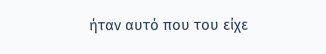ήταν αυτό που του είχε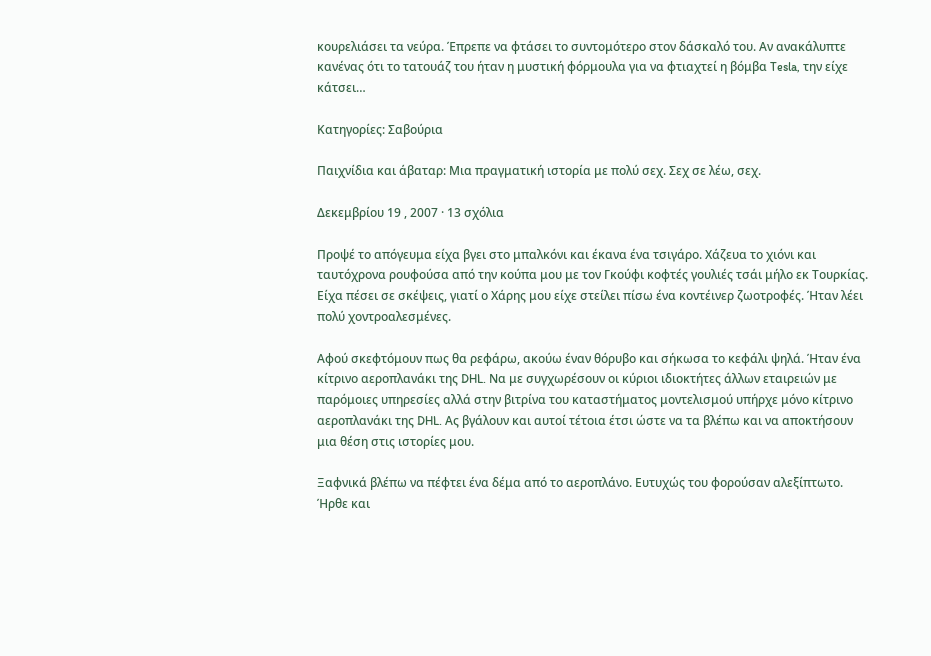κουρελιάσει τα νεύρα. Έπρεπε να φτάσει το συντομότερο στον δάσκαλό του. Αν ανακάλυπτε κανένας ότι το τατουάζ του ήταν η μυστική φόρμουλα για να φτιαχτεί η βόμβα Tesla, την είχε κάτσει…

Κατηγορίες: Σαβούρια

Παιχνίδια και άβαταρ: Μια πραγματική ιστορία με πολύ σεχ. Σεχ σε λέω, σεχ.

Δεκεμβρίου 19 , 2007 · 13 σχόλια

Προψέ το απόγευμα είχα βγει στο μπαλκόνι και έκανα ένα τσιγάρο. Χάζευα το χιόνι και ταυτόχρονα ρουφούσα από την κούπα μου με τον Γκούφι κοφτές γουλιές τσάι μήλο εκ Τουρκίας. Είχα πέσει σε σκέψεις, γιατί ο Χάρης μου είχε στείλει πίσω ένα κοντέινερ ζωοτροφές. Ήταν λέει πολύ χοντροαλεσμένες.

Αφού σκεφτόμουν πως θα ρεφάρω, ακούω έναν θόρυβο και σήκωσα το κεφάλι ψηλά. Ήταν ένα κίτρινο αεροπλανάκι της DHL. Να με συγχωρέσουν οι κύριοι ιδιοκτήτες άλλων εταιρειών με παρόμοιες υπηρεσίες αλλά στην βιτρίνα του καταστήματος μοντελισμού υπήρχε μόνο κίτρινο αεροπλανάκι της DHL. Ας βγάλουν και αυτοί τέτοια έτσι ώστε να τα βλέπω και να αποκτήσουν μια θέση στις ιστορίες μου.

Ξαφνικά βλέπω να πέφτει ένα δέμα από το αεροπλάνο. Ευτυχώς του φορούσαν αλεξίπτωτο. Ήρθε και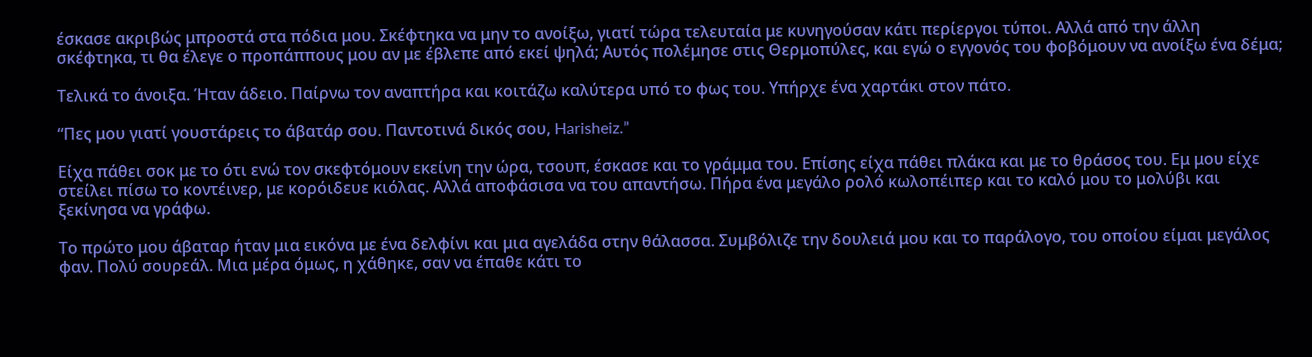έσκασε ακριβώς μπροστά στα πόδια μου. Σκέφτηκα να μην το ανοίξω, γιατί τώρα τελευταία με κυνηγούσαν κάτι περίεργοι τύποι. Αλλά από την άλλη σκέφτηκα, τι θα έλεγε ο προπάππους μου αν με έβλεπε από εκεί ψηλά; Αυτός πολέμησε στις Θερμοπύλες, και εγώ ο εγγονός του φοβόμουν να ανοίξω ένα δέμα;

Τελικά το άνοιξα. Ήταν άδειο. Παίρνω τον αναπτήρα και κοιτάζω καλύτερα υπό το φως του. Υπήρχε ένα χαρτάκι στον πάτο.

“Πες μου γιατί γουστάρεις το άβατάρ σου. Παντοτινά δικός σου, Harisheiz.”

Είχα πάθει σοκ με το ότι ενώ τον σκεφτόμουν εκείνη την ώρα, τσουπ, έσκασε και το γράμμα του. Επίσης είχα πάθει πλάκα και με το θράσος του. Εμ μου είχε στείλει πίσω το κοντέινερ, με κορόιδευε κιόλας. Αλλά αποφάσισα να του απαντήσω. Πήρα ένα μεγάλο ρολό κωλοπέιπερ και το καλό μου το μολύβι και ξεκίνησα να γράφω.

Το πρώτο μου άβαταρ ήταν μια εικόνα με ένα δελφίνι και μια αγελάδα στην θάλασσα. Συμβόλιζε την δουλειά μου και το παράλογο, του οποίου είμαι μεγάλος φαν. Πολύ σουρεάλ. Μια μέρα όμως, η χάθηκε, σαν να έπαθε κάτι το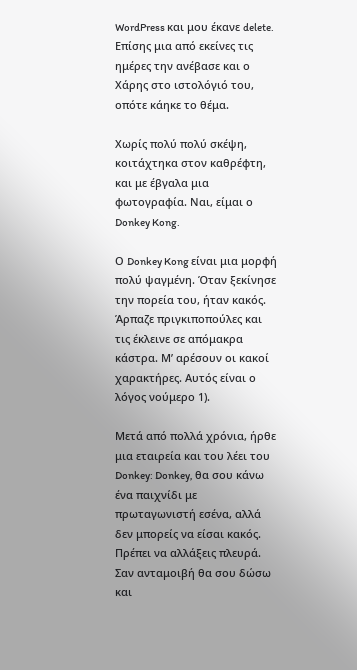WordPress και μου έκανε delete. Επίσης μια από εκείνες τις ημέρες την ανέβασε και ο Χάρης στο ιστολόγιό του, οπότε κάηκε το θέμα.

Χωρίς πολύ πολύ σκέψη, κοιτάχτηκα στον καθρέφτη, και με έβγαλα μια φωτογραφία. Ναι, είμαι ο Donkey Kong.

Ο Donkey Kong είναι μια μορφή πολύ ψαγμένη. Όταν ξεκίνησε την πορεία του, ήταν κακός. Άρπαζε πριγκιποπούλες και τις έκλεινε σε απόμακρα κάστρα. Μ’ αρέσουν οι κακοί χαρακτήρες. Αυτός είναι ο λόγος νούμερο 1).

Μετά από πολλά χρόνια, ήρθε μια εταιρεία και του λέει του Donkey: Donkey, θα σου κάνω ένα παιχνίδι με πρωταγωνιστή εσένα, αλλά δεν μπορείς να είσαι κακός. Πρέπει να αλλάξεις πλευρά. Σαν ανταμοιβή θα σου δώσω και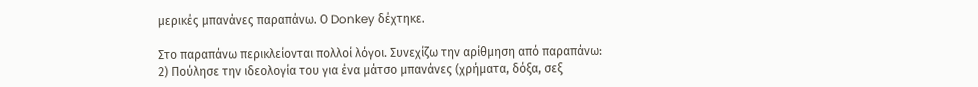μερικές μπανάνες παραπάνω. Ο Donkey δέχτηκε.

Στο παραπάνω περικλείονται πολλοί λόγοι. Συνεχίζω την αρίθμηση από παραπάνω:
2) Πούλησε την ιδεολογία του για ένα μάτσο μπανάνες (χρήματα, δόξα, σεξ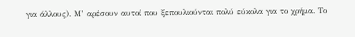για άλλους). Μ’ αρέσουν αυτοί που ξεπουλιούνται πολύ εύκολα για το χρήμα. Το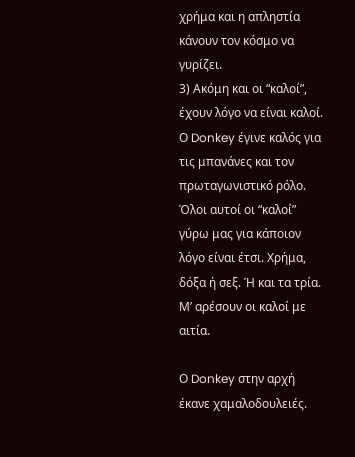χρήμα και η απληστία κάνουν τον κόσμο να γυρίζει.
3) Ακόμη και οι “καλοί”, έχουν λόγο να είναι καλοί. Ο Donkey έγινε καλός για τις μπανάνες και τον πρωταγωνιστικό ρόλο. Όλοι αυτοί οι “καλοί” γύρω μας για κάποιον λόγο είναι έτσι. Χρήμα, δόξα ή σεξ. Ή και τα τρία. Μ’ αρέσουν οι καλοί με αιτία.

Ο Donkey στην αρχή έκανε χαμαλοδουλειές.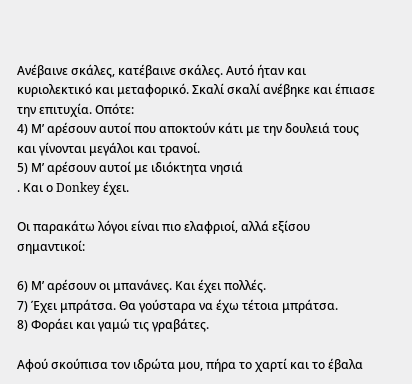Ανέβαινε σκάλες, κατέβαινε σκάλες. Αυτό ήταν και κυριολεκτικό και μεταφορικό. Σκαλί σκαλί ανέβηκε και έπιασε την επιτυχία. Οπότε:
4) Μ’ αρέσουν αυτοί που αποκτούν κάτι με την δουλειά τους και γίνονται μεγάλοι και τρανοί.
5) Μ’ αρέσουν αυτοί με ιδιόκτητα νησιά
. Και ο Donkey έχει.

Οι παρακάτω λόγοι είναι πιο ελαφριοί, αλλά εξίσου σημαντικοί:

6) Μ’ αρέσουν οι μπανάνες. Και έχει πολλές.
7) Έχει μπράτσα. Θα γούσταρα να έχω τέτοια μπράτσα.
8) Φοράει και γαμώ τις γραβάτες.

Αφού σκούπισα τον ιδρώτα μου, πήρα το χαρτί και το έβαλα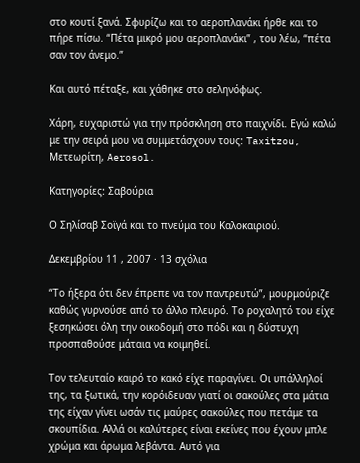στο κουτί ξανά. Σφυρίζω και το αεροπλανάκι ήρθε και το πήρε πίσω. “Πέτα μικρό μου αεροπλανάκι” , του λέω, “πέτα σαν τον άνεμο.”

Και αυτό πέταξε, και χάθηκε στο σεληνόφως.

Χάρη, ευχαριστώ για την πρόσκληση στο παιχνίδι. Εγώ καλώ με την σειρά μου να συμμετάσχουν τους: Taxitzou, Μετεωρίτη, Aerosol.

Κατηγορίες: Σαβούρια

Ο Σηλίσαβ Σοϊγά και το πνεύμα του Καλοκαιριού.

Δεκεμβρίου 11 , 2007 · 13 σχόλια

“Το ήξερα ότι δεν έπρεπε να τον παντρευτώ”, μουρμούριζε καθώς γυρνούσε από το άλλο πλευρό. Το ροχαλητό του είχε ξεσηκώσει όλη την οικοδομή στο πόδι και η δύστυχη προσπαθούσε μάταια να κοιμηθεί.

Τον τελευταίο καιρό το κακό είχε παραγίνει. Οι υπάλληλοί της, τα ξωτικά, την κορόιδευαν γιατί οι σακούλες στα μάτια της είχαν γίνει ωσάν τις μαύρες σακούλες που πετάμε τα σκουπίδια. Αλλά οι καλύτερες είναι εκείνες που έχουν μπλε χρώμα και άρωμα λεβάντα. Αυτό για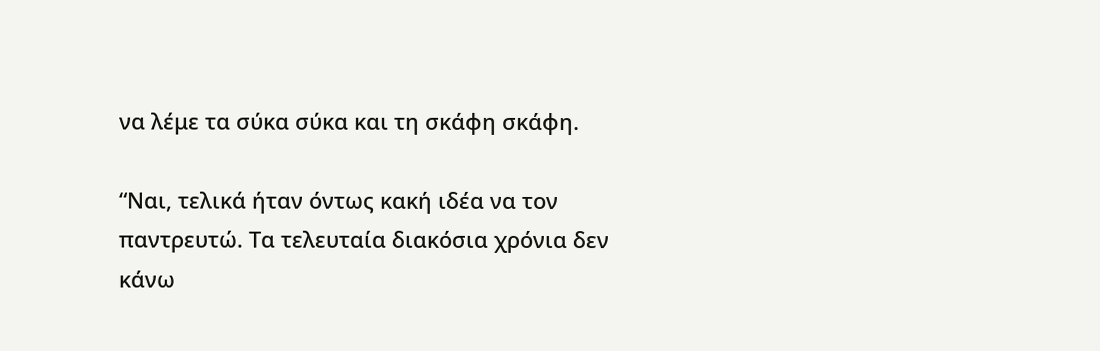να λέμε τα σύκα σύκα και τη σκάφη σκάφη.

“Ναι, τελικά ήταν όντως κακή ιδέα να τον παντρευτώ. Τα τελευταία διακόσια χρόνια δεν κάνω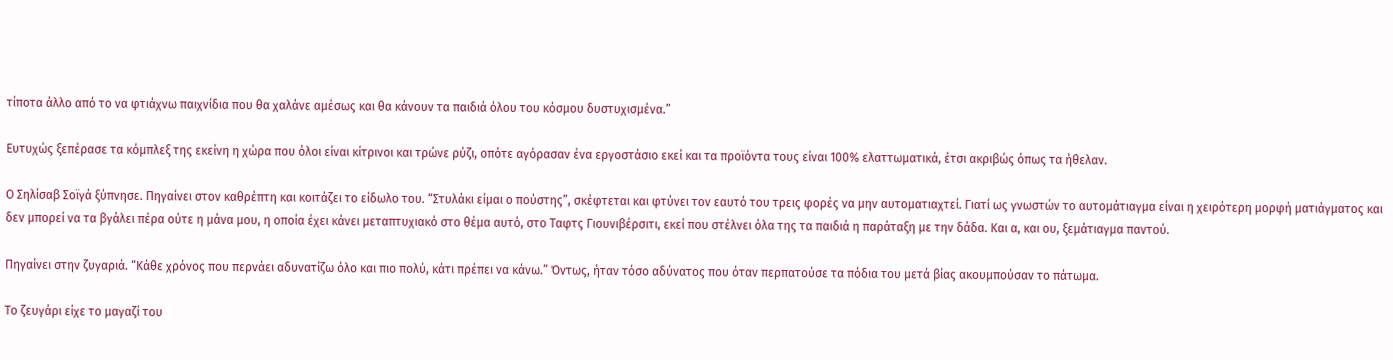τίποτα άλλο από το να φτιάχνω παιχνίδια που θα χαλάνε αμέσως και θα κάνουν τα παιδιά όλου του κόσμου δυστυχισμένα.”

Ευτυχώς ξεπέρασε τα κόμπλεξ της εκείνη η χώρα που όλοι είναι κίτρινοι και τρώνε ρύζι, οπότε αγόρασαν ένα εργοστάσιο εκεί και τα προϊόντα τους είναι 100% ελαττωματικά, έτσι ακριβώς όπως τα ήθελαν.

Ο Σηλίσαβ Σοϊγά ξύπνησε. Πηγαίνει στον καθρέπτη και κοιτάζει το είδωλο του. “Στυλάκι είμαι ο πούστης”, σκέφτεται και φτύνει τον εαυτό του τρεις φορές να μην αυτοματιαχτεί. Γιατί ως γνωστών το αυτομάτιαγμα είναι η χειρότερη μορφή ματιάγματος και δεν μπορεί να τα βγάλει πέρα ούτε η μάνα μου, η οποία έχει κάνει μεταπτυχιακό στο θέμα αυτό, στο Ταφτς Γιουνιβέρσιτι, εκεί που στέλνει όλα της τα παιδιά η παράταξη με την δάδα. Και α, και ου, ξεμάτιαγμα παντού.

Πηγαίνει στην ζυγαριά. “Κάθε χρόνος που περνάει αδυνατίζω όλο και πιο πολύ, κάτι πρέπει να κάνω.” Όντως, ήταν τόσο αδύνατος που όταν περπατούσε τα πόδια του μετά βίας ακουμπούσαν το πάτωμα.

Το ζευγάρι είχε το μαγαζί του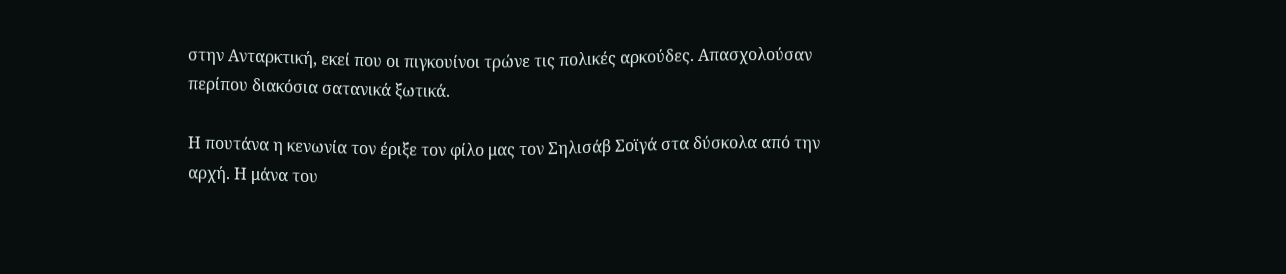στην Ανταρκτική, εκεί που οι πιγκουίνοι τρώνε τις πολικές αρκούδες. Απασχολούσαν περίπου διακόσια σατανικά ξωτικά.

Η πουτάνα η κενωνία τον έριξε τον φίλο μας τον Σηλισάβ Σοϊγά στα δύσκολα από την αρχή. Η μάνα του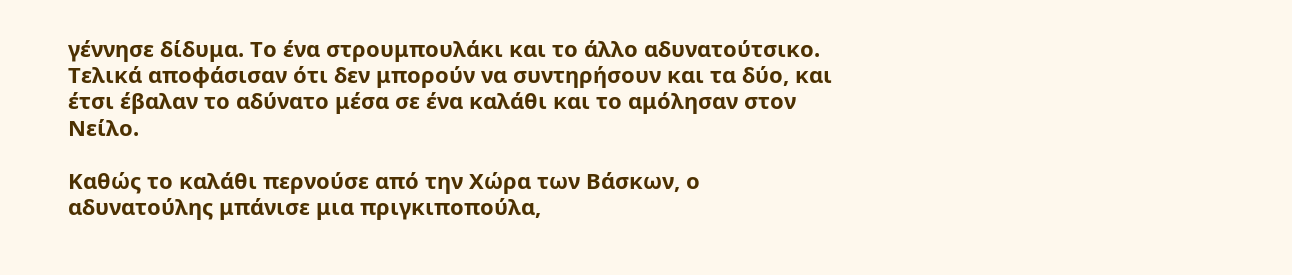γέννησε δίδυμα. Το ένα στρουμπουλάκι και το άλλο αδυνατούτσικο. Τελικά αποφάσισαν ότι δεν μπορούν να συντηρήσουν και τα δύο, και έτσι έβαλαν το αδύνατο μέσα σε ένα καλάθι και το αμόλησαν στον Νείλο.

Καθώς το καλάθι περνούσε από την Χώρα των Βάσκων, ο αδυνατούλης μπάνισε μια πριγκιποπούλα,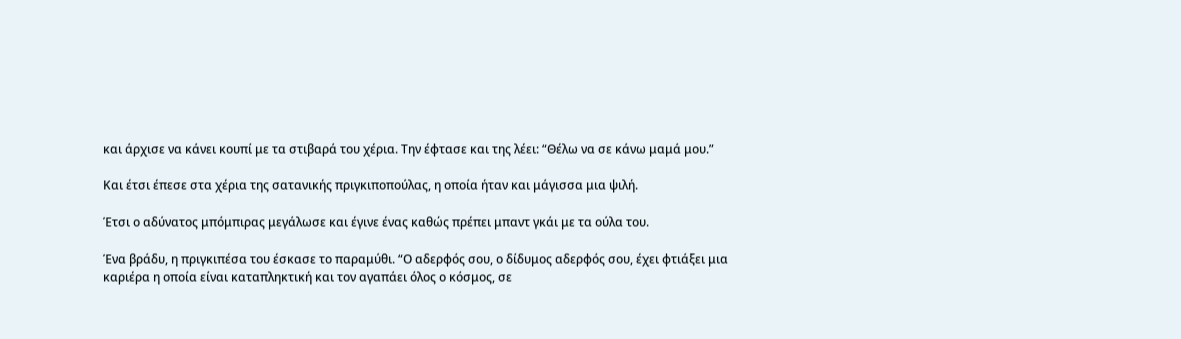και άρχισε να κάνει κουπί με τα στιβαρά του χέρια. Την έφτασε και της λέει: “Θέλω να σε κάνω μαμά μου.”

Και έτσι έπεσε στα χέρια της σατανικής πριγκιποπούλας, η οποία ήταν και μάγισσα μια ψιλή.

Έτσι ο αδύνατος μπόμπιρας μεγάλωσε και έγινε ένας καθώς πρέπει μπαντ γκάι με τα ούλα του.

Ένα βράδυ, η πριγκιπέσα του έσκασε το παραμύθι. “Ο αδερφός σου, ο δίδυμος αδερφός σου, έχει φτιάξει μια καριέρα η οποία είναι καταπληκτική και τον αγαπάει όλος ο κόσμος, σε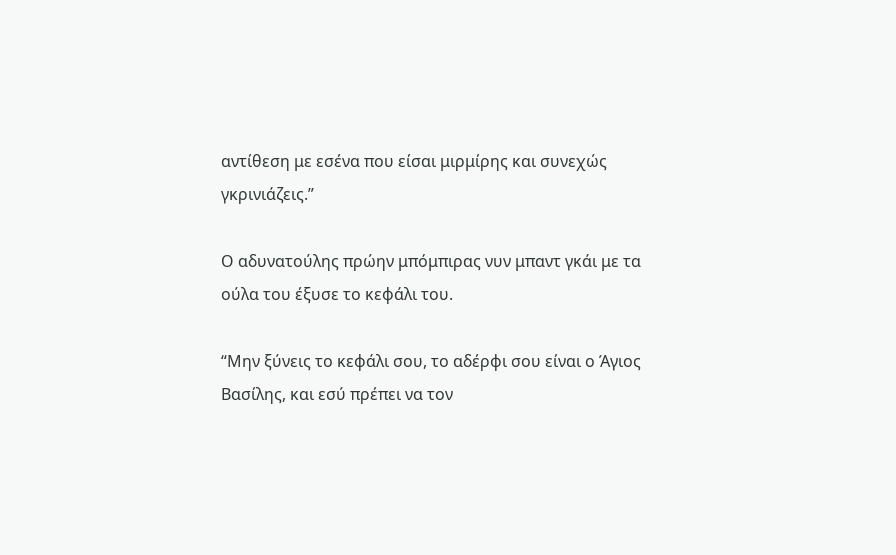αντίθεση με εσένα που είσαι μιρμίρης και συνεχώς γκρινιάζεις.”

Ο αδυνατούλης πρώην μπόμπιρας νυν μπαντ γκάι με τα ούλα του έξυσε το κεφάλι του.

“Μην ξύνεις το κεφάλι σου, το αδέρφι σου είναι ο Άγιος Βασίλης, και εσύ πρέπει να τον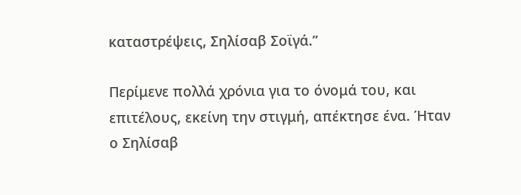καταστρέψεις, Σηλίσαβ Σοϊγά.”

Περίμενε πολλά χρόνια για το όνομά του, και επιτέλους, εκείνη την στιγμή, απέκτησε ένα. Ήταν ο Σηλίσαβ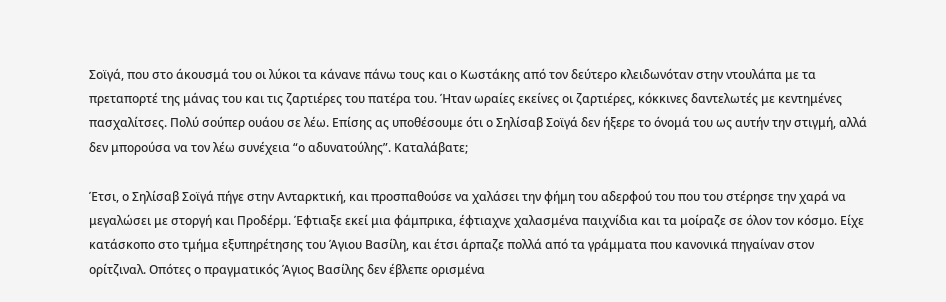Σοϊγά, που στο άκουσμά του οι λύκοι τα κάνανε πάνω τους και ο Κωστάκης από τον δεύτερο κλειδωνόταν στην ντουλάπα με τα πρεταπορτέ της μάνας του και τις ζαρτιέρες του πατέρα του. Ήταν ωραίες εκείνες οι ζαρτιέρες, κόκκινες δαντελωτές με κεντημένες πασχαλίτσες. Πολύ σούπερ ουάου σε λέω. Επίσης ας υποθέσουμε ότι ο Σηλίσαβ Σοϊγά δεν ήξερε το όνομά του ως αυτήν την στιγμή, αλλά δεν μπορούσα να τον λέω συνέχεια “ο αδυνατούλης”. Καταλάβατε;

Έτσι, ο Σηλίσαβ Σοϊγά πήγε στην Ανταρκτική, και προσπαθούσε να χαλάσει την φήμη του αδερφού του που του στέρησε την χαρά να μεγαλώσει με στοργή και Προδέρμ. Έφτιαξε εκεί μια φάμπρικα, έφτιαχνε χαλασμένα παιχνίδια και τα μοίραζε σε όλον τον κόσμο. Είχε κατάσκοπο στο τμήμα εξυπηρέτησης του Άγιου Βασίλη, και έτσι άρπαζε πολλά από τα γράμματα που κανονικά πηγαίναν στον ορίτζιναλ. Οπότες ο πραγματικός Άγιος Βασίλης δεν έβλεπε ορισμένα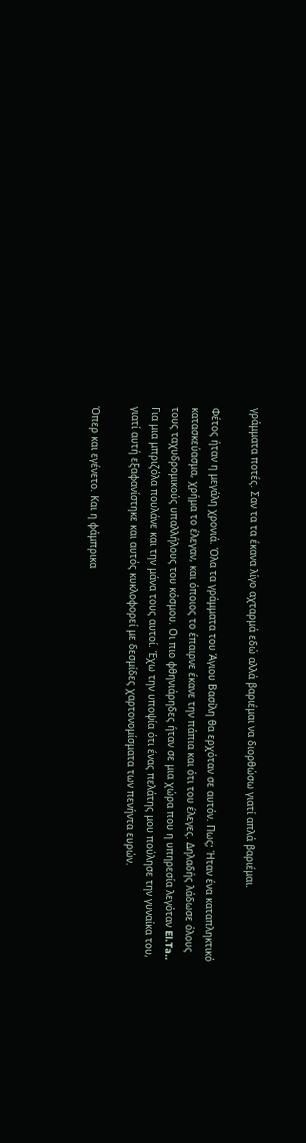γράμματα ποτές. Σαν τα τα έκανα λίγο αχταρμά εδώ αλλά βαριέμαι να διορθώσω γιατί απλά βαριέμαι.

Φέτος ήταν η μεγάλη χρονιά. Όλα τα γράμματα του Άγιου Βασίλη θα ερχόταν σε αυτόν. Πως; Ήταν ένα καταπληκτικό κατασκεύασμα, χρήμα το έλεγαν, και όποιος το έπαιρνε έκανε την πάπια και ότι του έλεγες. Δηλαδής λάδωσε όλους τους ταχυδρομικούς υπαλλήλους του κόσμου. Οι πιο φθηνιάρηδες ήταν σε μια χώρα που η υπηρεσία λεγόταν El.Ta.. Για μια μπριζόλα πουλάνε και την μάνα τους αυτοί. Έχω την υποψία ότι ένας πελάτης μου πούλησε την γυναίκα του, γιατί αυτή εξαφανίστηκε και αυτός κυκλοφορεί με δεσμίδες χαρτονομίσματα των πενήντα ευρών.

Όπερ και εγένετο. Και η φάμπρικα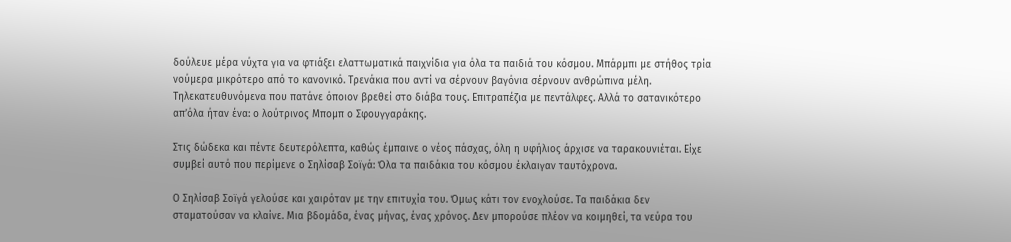δούλευε μέρα νύχτα για να φτιάξει ελαττωματικά παιχνίδια για όλα τα παιδιά του κόσμου. Μπάρμπι με στήθος τρία νούμερα μικρότερο από το κανονικό. Τρενάκια που αντί να σέρνουν βαγόνια σέρνουν ανθρώπινα μέλη. Τηλεκατευθυνόμενα που πατάνε όποιον βρεθεί στο διάβα τους. Επιτραπέζια με πεντάλφες. Αλλά το σατανικότερο απ’όλα ήταν ένα: ο λούτρινος Μπομπ ο Σφουγγαράκης.

Στις δώδεκα και πέντε δευτερόλεπτα, καθώς έμπαινε ο νέος πάσχας, όλη η υφήλιος άρχισε να ταρακουνιέται. Είχε συμβεί αυτό που περίμενε ο Σηλίσαβ Σοϊγά: Όλα τα παιδάκια του κόσμου έκλαιγαν ταυτόχρονα.

Ο Σηλίσαβ Σοϊγά γελούσε και χαιρόταν με την επιτυχία του. Όμως κάτι τον ενοχλούσε. Τα παιδάκια δεν σταματούσαν να κλαίνε. Μια βδομάδα, ένας μήνας, ένας χρόνος. Δεν μπορούσε πλέον να κοιμηθεί, τα νεύρα του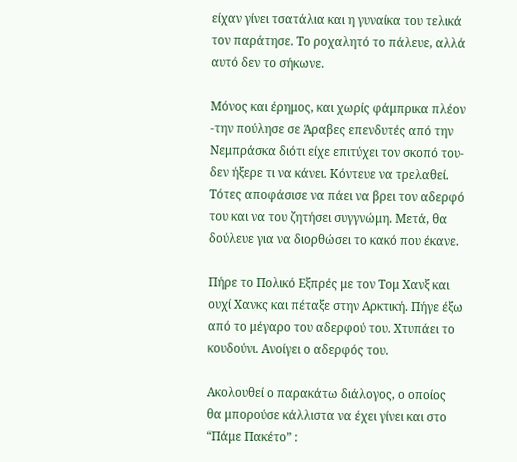είχαν γίνει τσατάλια και η γυναίκα του τελικά τον παράτησε. Το ροχαλητό το πάλευε, αλλά αυτό δεν το σήκωνε.

Μόνος και έρημος, και χωρίς φάμπρικα πλέον -την πούλησε σε Άραβες επενδυτές από την Νεμπράσκα διότι είχε επιτύχει τον σκοπό του- δεν ήξερε τι να κάνει. Κόντευε να τρελαθεί. Τότες αποφάσισε να πάει να βρει τον αδερφό του και να του ζητήσει συγγνώμη. Μετά, θα δούλευε για να διορθώσει το κακό που έκανε.

Πήρε το Πολικό Εξπρές με τον Τομ Χανξ και ουχί Χανκς και πέταξε στην Αρκτική. Πήγε έξω από το μέγαρο του αδερφού του. Χτυπάει το κουδούνι. Ανοίγει ο αδερφός του.

Ακολουθεί ο παρακάτω διάλογος, ο οποίος θα μπορούσε κάλλιστα να έχει γίνει και στο “Πάμε Πακέτο” :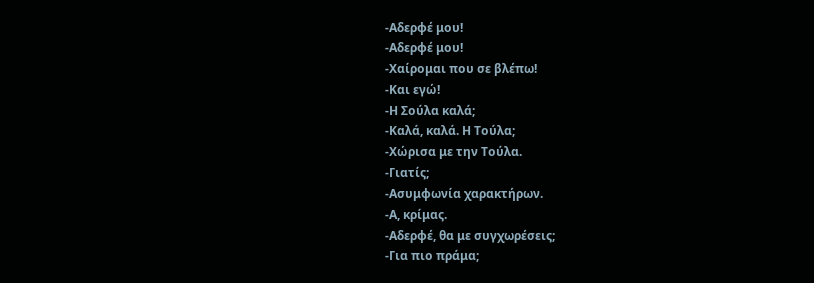-Αδερφέ μου!
-Αδερφέ μου!
-Χαίρομαι που σε βλέπω!
-Και εγώ!
-Η Σούλα καλά;
-Καλά, καλά. Η Τούλα;
-Χώρισα με την Τούλα.
-Γιατίς;
-Ασυμφωνία χαρακτήρων.
-Α, κρίμας.
-Αδερφέ, θα με συγχωρέσεις;
-Για πιο πράμα;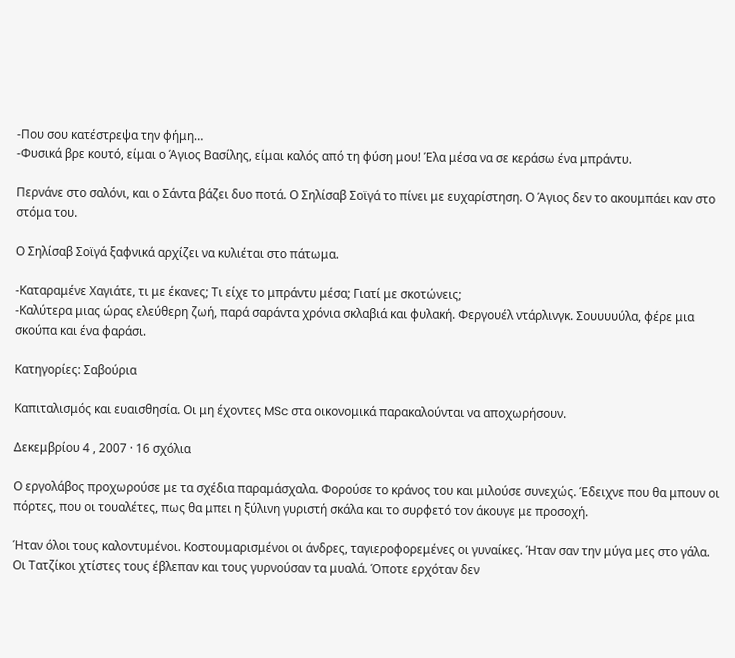-Που σου κατέστρεψα την φήμη…
-Φυσικά βρε κουτό, είμαι ο Άγιος Βασίλης, είμαι καλός από τη φύση μου! Έλα μέσα να σε κεράσω ένα μπράντυ.

Περνάνε στο σαλόνι, και ο Σάντα βάζει δυο ποτά. Ο Σηλίσαβ Σοϊγά το πίνει με ευχαρίστηση. Ο Άγιος δεν το ακουμπάει καν στο στόμα του.

Ο Σηλίσαβ Σοϊγά ξαφνικά αρχίζει να κυλιέται στο πάτωμα.

-Καταραμένε Χαγιάτε, τι με έκανες; Τι είχε το μπράντυ μέσα; Γιατί με σκοτώνεις;
-Καλύτερα μιας ώρας ελεύθερη ζωή, παρά σαράντα χρόνια σκλαβιά και φυλακή. Φεργουέλ ντάρλινγκ. Σουυυυύλα, φέρε μια σκούπα και ένα φαράσι.

Κατηγορίες: Σαβούρια

Καπιταλισμός και ευαισθησία. Οι μη έχοντες MSc στα οικονομικά παρακαλούνται να αποχωρήσουν.

Δεκεμβρίου 4 , 2007 · 16 σχόλια

Ο εργολάβος προχωρούσε με τα σχέδια παραμάσχαλα. Φορούσε το κράνος του και μιλούσε συνεχώς. Έδειχνε που θα μπουν οι πόρτες, που οι τουαλέτες, πως θα μπει η ξύλινη γυριστή σκάλα και το συρφετό τον άκουγε με προσοχή.

Ήταν όλοι τους καλοντυμένοι. Κοστουμαρισμένοι οι άνδρες, ταγιεροφορεμένες οι γυναίκες. Ήταν σαν την μύγα μες στο γάλα. Οι Τατζίκοι χτίστες τους έβλεπαν και τους γυρνούσαν τα μυαλά. Όποτε ερχόταν δεν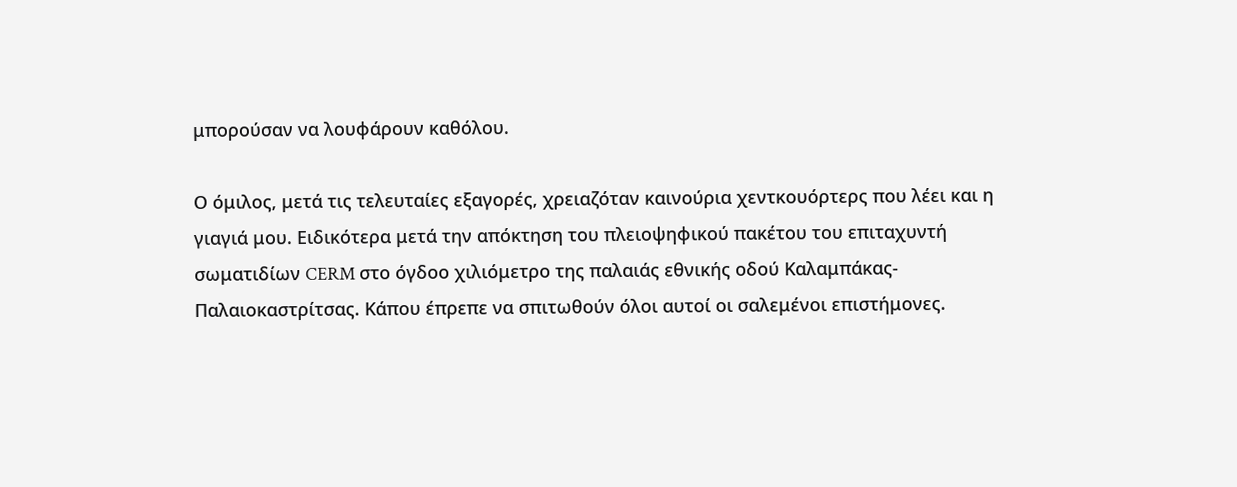μπορούσαν να λουφάρουν καθόλου.

Ο όμιλος, μετά τις τελευταίες εξαγορές, χρειαζόταν καινούρια χεντκουόρτερς που λέει και η γιαγιά μου. Ειδικότερα μετά την απόκτηση του πλειοψηφικού πακέτου του επιταχυντή σωματιδίων CERM στο όγδοο χιλιόμετρο της παλαιάς εθνικής οδού Καλαμπάκας-Παλαιοκαστρίτσας. Κάπου έπρεπε να σπιτωθούν όλοι αυτοί οι σαλεμένοι επιστήμονες.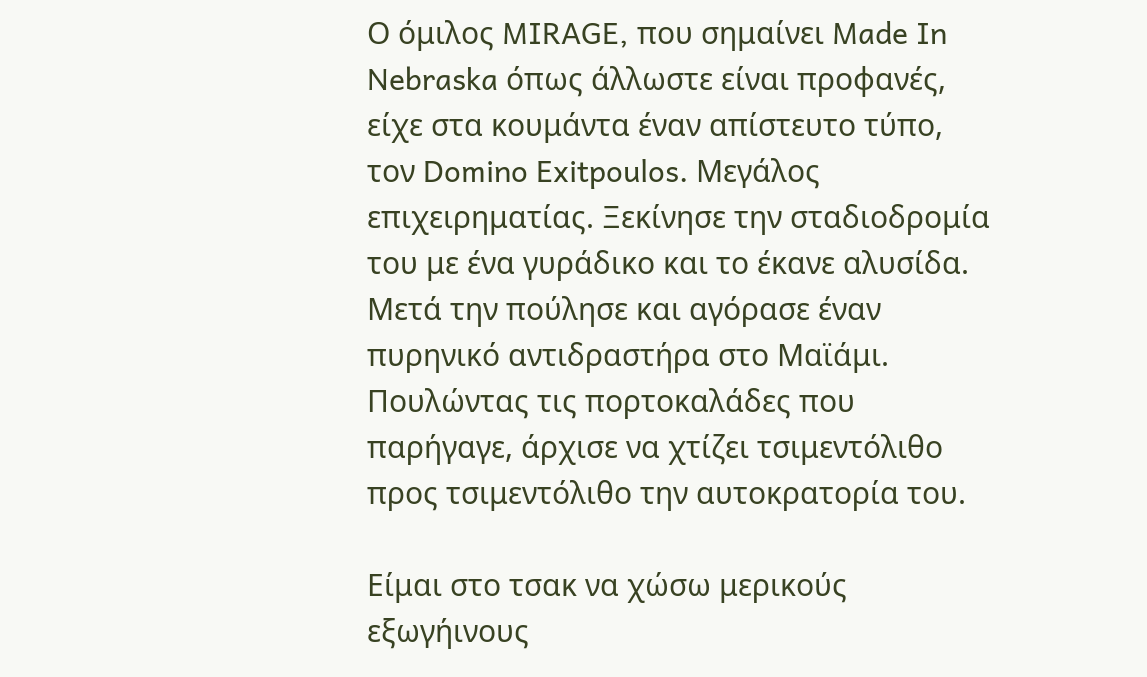Ο όμιλος MIRAGE, που σημαίνει Made In Nebraska όπως άλλωστε είναι προφανές, είχε στα κουμάντα έναν απίστευτο τύπο, τον Domino Exitpoulos. Μεγάλος επιχειρηματίας. Ξεκίνησε την σταδιοδρομία του με ένα γυράδικο και το έκανε αλυσίδα. Μετά την πούλησε και αγόρασε έναν πυρηνικό αντιδραστήρα στο Μαϊάμι. Πουλώντας τις πορτοκαλάδες που παρήγαγε, άρχισε να χτίζει τσιμεντόλιθο προς τσιμεντόλιθο την αυτοκρατορία του.

Είμαι στο τσακ να χώσω μερικούς εξωγήινους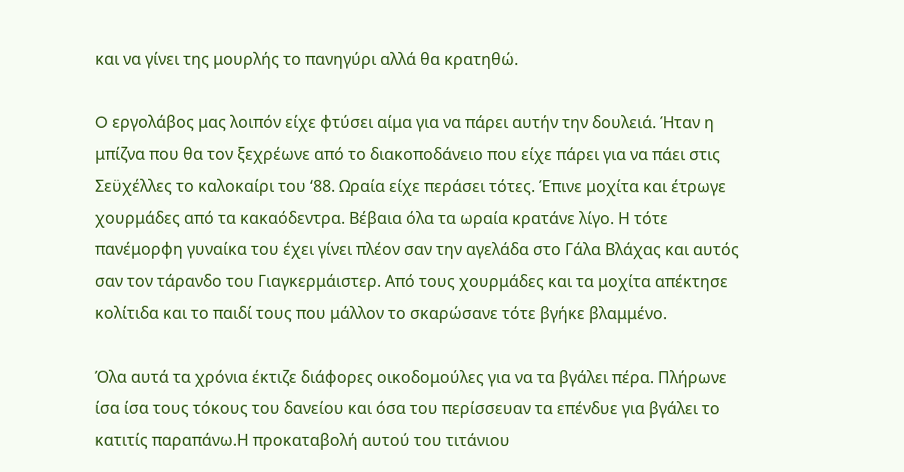και να γίνει της μουρλής το πανηγύρι αλλά θα κρατηθώ.

O εργολάβος μας λοιπόν είχε φτύσει αίμα για να πάρει αυτήν την δουλειά. Ήταν η μπίζνα που θα τον ξεχρέωνε από το διακοποδάνειο που είχε πάρει για να πάει στις Σεϋχέλλες το καλοκαίρι του ‘88. Ωραία είχε περάσει τότες. Έπινε μοχίτα και έτρωγε χουρμάδες από τα κακαόδεντρα. Βέβαια όλα τα ωραία κρατάνε λίγο. Η τότε πανέμορφη γυναίκα του έχει γίνει πλέον σαν την αγελάδα στο Γάλα Βλάχας και αυτός σαν τον τάρανδο του Γιαγκερμάιστερ. Από τους χουρμάδες και τα μοχίτα απέκτησε κολίτιδα και το παιδί τους που μάλλον το σκαρώσανε τότε βγήκε βλαμμένο.

Όλα αυτά τα χρόνια έκτιζε διάφορες οικοδομούλες για να τα βγάλει πέρα. Πλήρωνε ίσα ίσα τους τόκους του δανείου και όσα του περίσσευαν τα επένδυε για βγάλει το κατιτίς παραπάνω.Η προκαταβολή αυτού του τιτάνιου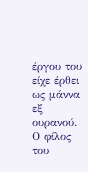έργου του είχε έρθει ως μάννα εξ ουρανού. Ο φίλος του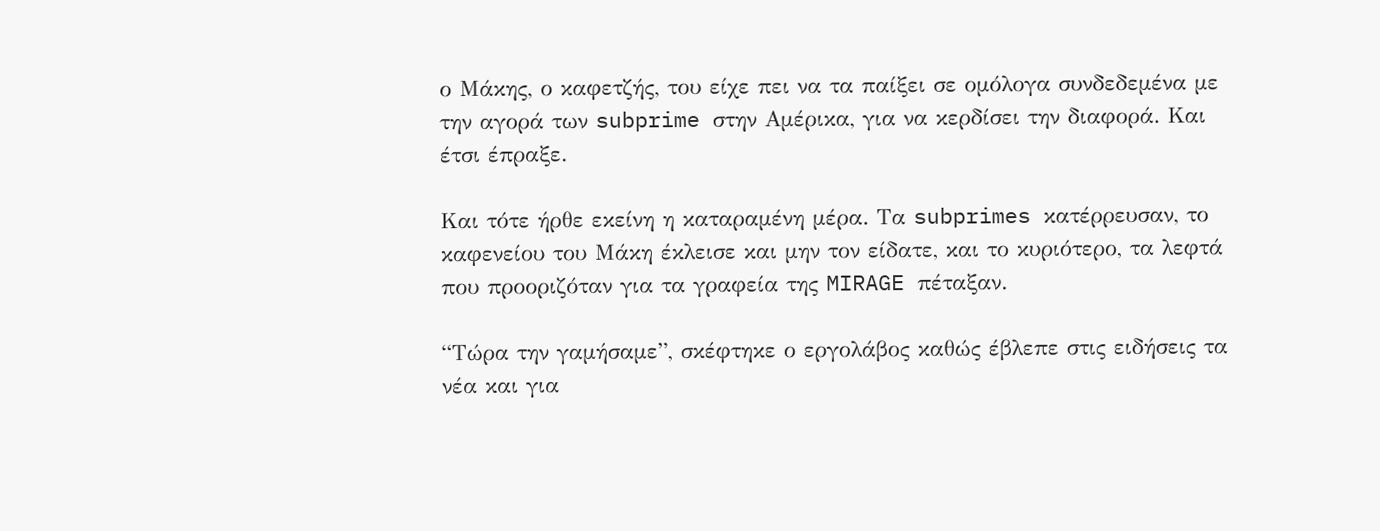ο Μάκης, ο καφετζής, του είχε πει να τα παίξει σε ομόλογα συνδεδεμένα με την αγορά των subprime στην Αμέρικα, για να κερδίσει την διαφορά. Και έτσι έπραξε.

Και τότε ήρθε εκείνη η καταραμένη μέρα. Τα subprimes κατέρρευσαν, το καφενείου του Μάκη έκλεισε και μην τον είδατε, και το κυριότερο, τα λεφτά που προοριζόταν για τα γραφεία της MIRAGE πέταξαν.

“Τώρα την γαμήσαμε”, σκέφτηκε ο εργολάβος καθώς έβλεπε στις ειδήσεις τα νέα και για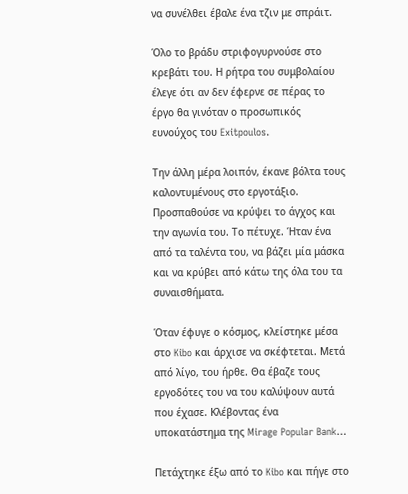να συνέλθει έβαλε ένα τζιν με σπράιτ.

Όλο το βράδυ στριφογυρνούσε στο κρεβάτι του. Η ρήτρα του συμβολαίου έλεγε ότι αν δεν έφερνε σε πέρας το έργο θα γινόταν ο προσωπικός ευνούχος του Exitpoulos.

Την άλλη μέρα λοιπόν, έκανε βόλτα τους καλοντυμένους στο εργοτάξιο. Προσπαθούσε να κρύψει το άγχος και την αγωνία του. Το πέτυχε. Ήταν ένα από τα ταλέντα του, να βάζει μία μάσκα και να κρύβει από κάτω της όλα του τα συναισθήματα.

Όταν έφυγε ο κόσμος, κλείστηκε μέσα στο Kibo και άρχισε να σκέφτεται. Μετά από λίγο, του ήρθε. Θα έβαζε τους εργοδότες του να του καλύψουν αυτά που έχασε. Κλέβοντας ένα υποκατάστημα της Mirage Popular Bank…

Πετάχτηκε έξω από το Kibo και πήγε στο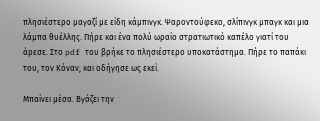πλησιέστερο μαγαζί με είδη κάμπινγκ. Ψαροντούφεκο, σλίπινγκ μπαγκ και μια λάμπα θυέλλης. Πήρε και ένα πολύ ωραίο στρατιωτικό καπέλο γιατί του άρεσε. Στο pdf του βρήκε το πλησιέστερο υποκατάστημα. Πήρε το παπάκι του, τον Κόναν, και οδήγησε ως εκεί.

Μπαίνει μέσα. Βγάζει την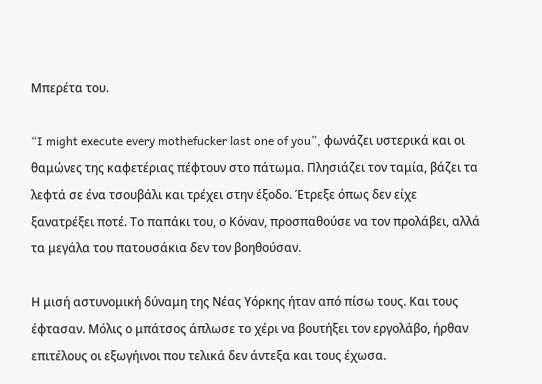Μπερέτα του.

“I might execute every mothefucker last one of you”, φωνάζει υστερικά και οι θαμώνες της καφετέριας πέφτουν στο πάτωμα. Πλησιάζει τον ταμία, βάζει τα λεφτά σε ένα τσουβάλι και τρέχει στην έξοδο. Έτρεξε όπως δεν είχε ξανατρέξει ποτέ. Το παπάκι του, ο Κόναν, προσπαθούσε να τον προλάβει, αλλά τα μεγάλα του πατουσάκια δεν τον βοηθούσαν.

Η μισή αστυνομική δύναμη της Νέας Υόρκης ήταν από πίσω τους. Και τους έφτασαν. Μόλις ο μπάτσος άπλωσε το χέρι να βουτήξει τον εργολάβο, ήρθαν επιτέλους οι εξωγήινοι που τελικά δεν άντεξα και τους έχωσα.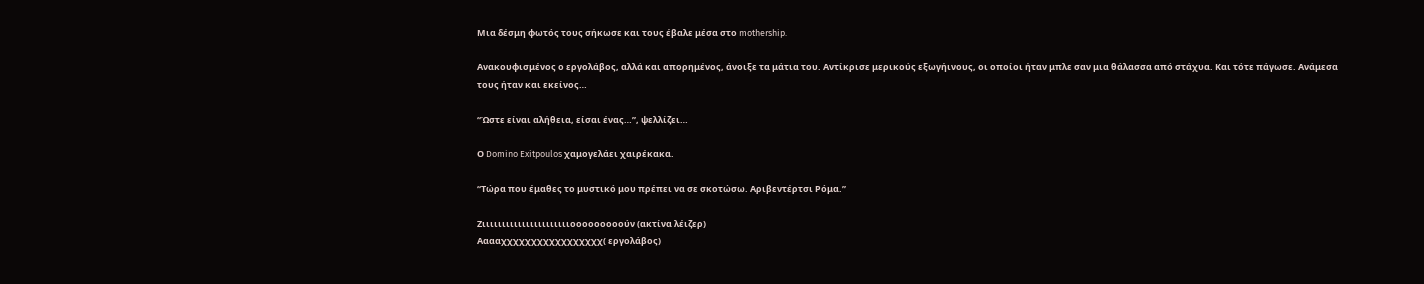Μια δέσμη φωτός τους σήκωσε και τους έβαλε μέσα στο mothership.

Ανακουφισμένος ο εργολάβος, αλλά και απορημένος, άνοιξε τα μάτια του. Αντίκρισε μερικούς εξωγήινους, οι οποίοι ήταν μπλε σαν μια θάλασσα από στάχυα. Και τότε πάγωσε. Ανάμεσα τους ήταν και εκείνος…

“Ώστε είναι αλήθεια, είσαι ένας…”, ψελλίζει…

Ο Domino Exitpoulos χαμογελάει χαιρέκακα.

“Τώρα που έμαθες το μυστικό μου πρέπει να σε σκοτώσω. Αριβεντέρτσι Ρόμα.”

Ζιιιιιιιιιιιιιιιιιιιιιιοοοοοοοοούν (ακτίνα λέιζερ)
Ααααχχχχχχχχχχχχχχχχχ( εργολάβος)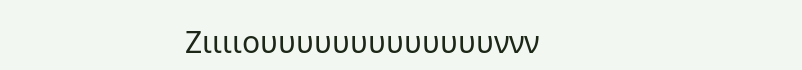Ζιιιιουυυυυυυυυυυυυννν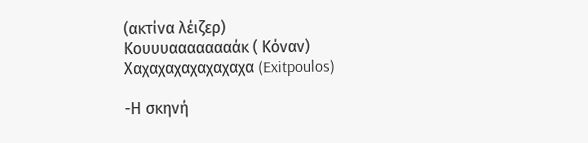(ακτίνα λέιζερ)
Κουυυαααααααάκ ( Κόναν)
Χαχαχαχαχαχαχαχα (Exitpoulos)

-Η σκηνή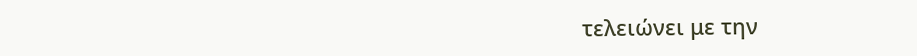τελειώνει με την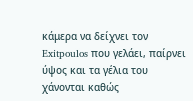κάμερα να δείχνει τον Exitpoulos που γελάει, παίρνει ύψος και τα γέλια του χάνονται καθώς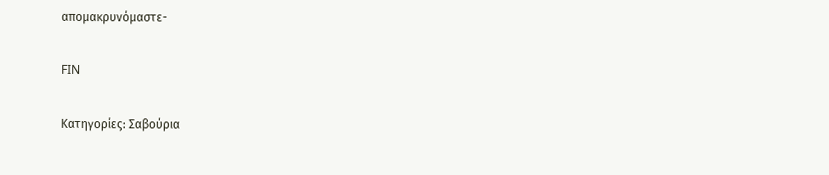απομακρυνόμαστε-

FIN

Κατηγορίες: Σαβούρια